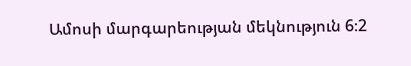Ամոսի մարգարեության մեկնություն 6։2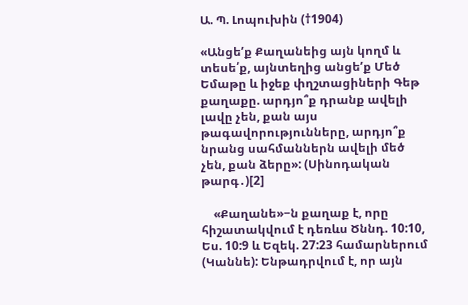Ա. Պ. Լոպուխին (†1904)

«Անցեʹք Քաղանեից այն կողմ և տեսե՛ք, այնտեղից անցեʹք Մեծ Եմաթը և իջեք փղշտացիների Գեթ քաղաքը. արդյո՞ք դրանք ավելի լավը չեն, քան այս թագավորությունները, արդյո՞ք նրանց սահմաններն ավելի մեծ չեն, քան ձերը»: (Սինոդական թարգ․)[2]

    «Քաղանե»−ն քաղաք է, որը հիշատակվում է դեռևս Ծննդ. 10:10, Ես. 10:9 և Եզեկ. 27:23 համարներում (Կաննե): Ենթադրվում է, որ այն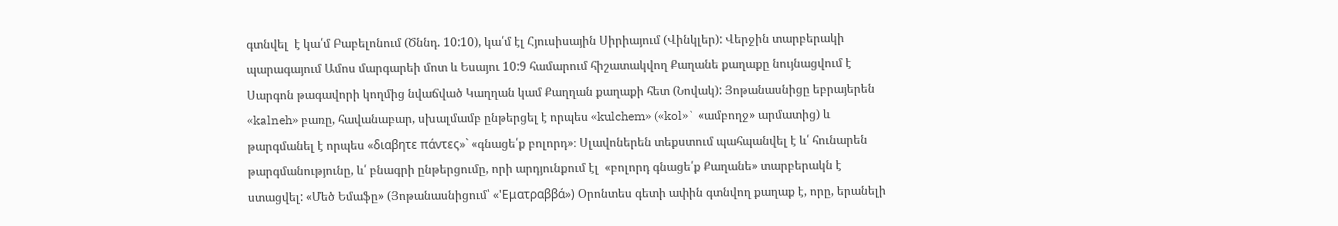գտնվել  է կա՛մ Բաբելոնում (Ծննդ. 10:10), կա՛մ էլ Հյուսիսային Սիրիայում (Վինկլեր): Վերջին տարբերակի պարագայում Ամոս մարգարեի մոտ և Եսայու 10:9 համարում հիշատակվող Քաղանե քաղաքը նույնացվում է Սարգոն թագավորի կողմից նվաճված Կաղղան կամ Քաղղան քաղաքի հետ (Նովակ): Յոթանասնիցը եբրայերեն «kalneh» բառը, հավանաբար, սխալմամբ ընթերցել է որպես «kulchem» («kol»` «ամբողջ» արմատից) և թարգմանել է որպես «διαβητε πάντες»` «գնացե՛ք բոլորդ»։ Սլավոներեն տեքստում պահպանվել է և՛ հունարեն թարգմանությունը, և՛ բնագրի ընթերցումը, որի արդյունքում էլ  «բոլորդ գնացե՛ք Քաղանե» տարբերակն է ստացվել: «Մեծ Եմաֆը» (Յոթանասնիցում՝ «'Εματραββά») Օրոնտես գետի ափին գտնվող քաղաք է, որը, երանելի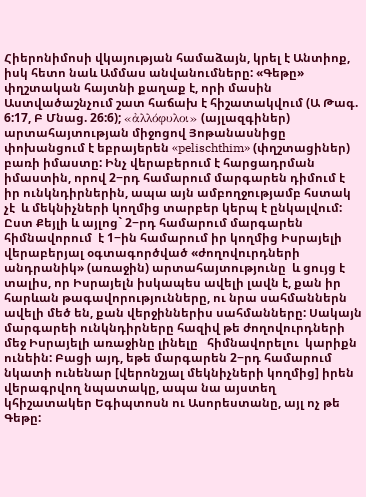Հիերոնիմոսի վկայության համաձայն, կրել է Անտիոք, իսկ հետո նաև Ամմաս անվանումները: «Գեթը» փղշտական հայտնի քաղաք է, որի մասին Աստվածաշնչում շատ հաճախ է հիշատակվում (Ա Թագ. 6:17, Բ Մնաց. 26:6); «ἀλλόφυλοι» (այլազգիներ) արտահայտության միջոցով Յոթանասնիցը փոխանցում է եբրայերեն «pelischthim» (փղշտացիներ) բառի իմաստը: Ինչ վերաբերում է հարցադրման իմաստին, որով 2−րդ համարում մարգարեն դիմում է իր ունկնդիրներին, ապա այն ամբողջությամբ հստակ չէ  և մեկնիչների կողմից տարբեր կերպ է ընկալվում: Ըստ Քեյլի և այլոց` 2−րդ համարում մարգարեն հիմնավորում  է 1−ին համարում իր կողմից Իսրայելի վերաբերյալ օգտագործված «ժողովուրդների անդրանիկ» (առաջին) արտահայտությունը  և ցույց է տալիս, որ Իսրայելն իսկապես ավելի լավն է, քան իր հարևան թագավորությունները, ու նրա սահմաններն ավելի մեծ են, քան վերջիններիս սահմանները: Սակայն մարգարեի ունկնդիրները հազիվ թե ժողովուրդների մեջ Իսրայելի առաջինը լինելը   հիմնավորելու  կարիքն ունեին: Բացի այդ, եթե մարգարեն 2−րդ համարում նկատի ունենար [վերոնշյալ մեկնիչների կողմից] իրեն վերագրվող նպատակը, ապա նա այստեղ կհիշատակեր Եգիպտոսն ու Ասորեստանը, այլ ոչ թե Գեթը: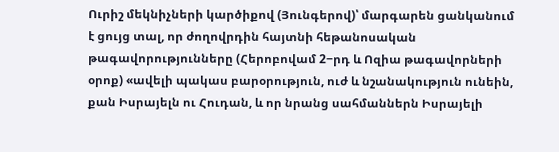Ուրիշ մեկնիչների կարծիքով (Յունգերով)՝ մարգարեն ցանկանում է ցույց տալ, որ ժողովրդին հայտնի հեթանոսական թագավորությունները (Հերոբովամ 2−րդ և Ոզիա թագավորների օրոք) «ավելի պակաս բարօրություն, ուժ և նշանակություն ունեին, քան Իսրայելն ու Հուդան, և որ նրանց սահմաններն Իսրայելի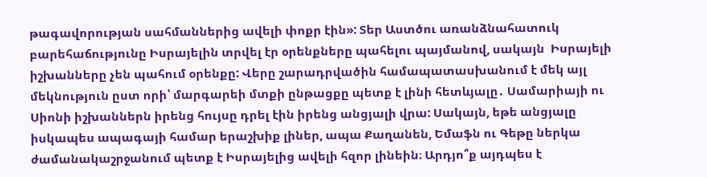թագավորության սահմաններից ավելի փոքր էին»: Տեր Աստծու առանձնահատուկ բարեհաճությունը Իսրայելին տրվել էր օրենքները պահելու պայմանով, սակայն  Իսրայելի իշխանները չեն պահում օրենքը: Վերը շարադրվածին համապատասխանում է մեկ այլ մեկնություն ըստ որի՝ մարգարեի մտքի ընթացքը պետք է լինի հետևյալը․ Սամարիայի ու Սիոնի իշխաններն իրենց հույսը դրել էին իրենց անցյալի վրա: Սակայն, եթե անցյալը իսկապես ապագայի համար երաշխիք լիներ, ապա Քաղանեն, Եմաֆն ու Գեթը ներկա ժամանակաշրջանում պետք է Իսրայելից ավելի հզոր լինեին։ Արդյո՞ք այդպես է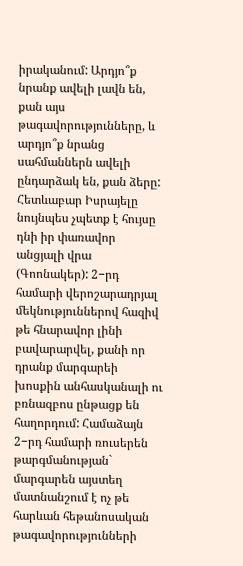իրականում: Արդյո՞ք նրանք ավելի լավն են, քան այս թագավորությունները, և արդյո՞ք նրանց սահմաններն ավելի ընդարձակ են, քան ձերը: Հետևաբար Իսրայելը նույնպես չպետք է հույսը դնի իր փառավոր անցյալի վրա (Գոոնակեր): 2−րդ համարի վերոշարադրյալ մեկնություններով հազիվ թե հնարավոր լինի բավարարվել, քանի որ դրանք մարգարեի խոսքին անհասկանալի ու բռնազբոս ընթացք են հաղորդում: Համաձայն 2−րդ համարի ռուսերեն թարգմանության` մարգարեն այստեղ մատնանշում է ոչ թե հարևան հեթանոսական թագավորությունների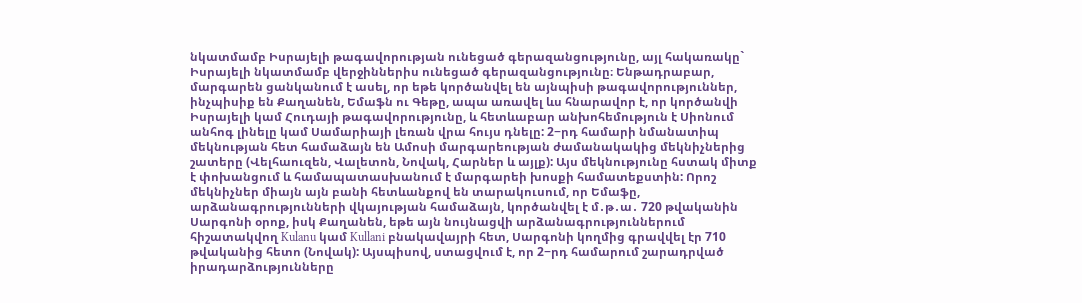նկատմամբ Իսրայելի թագավորության ունեցած գերազանցությունը, այլ հակառակը` Իսրայելի նկատմամբ վերջիններիս ունեցած գերազանցությունը։ Ենթադրաբար, մարգարեն ցանկանում է ասել, որ եթե կործանվել են այնպիսի թագավորություններ, ինչպիսիք են Քաղանեն, Եմաֆն ու Գեթը, ապա առավել ևս հնարավոր է, որ կործանվի Իսրայելի կամ Հուդայի թագավորությունը, և հետևաբար անխոհեմություն է Սիոնում անհոգ լինելը կամ Սամարիայի լեռան վրա հույս դնելը: 2−րդ համարի նմանատիպ մեկնության հետ համաձայն են Ամոսի մարգարեության ժամանակակից մեկնիչներից շատերը (Վելհաուզեն, Վալետոն, Նովակ, Հարներ և այլք): Այս մեկնությունը հստակ միտք է փոխանցում և համապատասխանում է մարգարեի խոսքի համատեքստին: Որոշ մեկնիչներ միայն այն բանի հետևանքով են տարակուսում, որ Եմաֆը, արձանագրությունների վկայության համաձայն, կործանվել է մ․թ․ա․ 720 թվականին Սարգոնի օրոք, իսկ Քաղանեն, եթե այն նույնացվի արձանագրություններում հիշատակվող Kulanu կամ Kullani բնակավայրի հետ, Սարգոնի կողմից գրավվել էր 710 թվականից հետո (Նովակ): Այսպիսով, ստացվում է, որ 2−րդ համարում շարադրված իրադարձությունները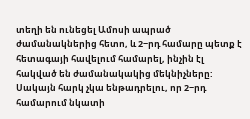տեղի են ունեցել Ամոսի ապրած ժամանակներից հետո, և 2−րդ համարը պետք է հետագայի հավելում համարել, ինչին էլ հակված են ժամանակակից մեկնիչները: Սակայն հարկ չկա ենթադրելու, որ 2−րդ համարում նկատի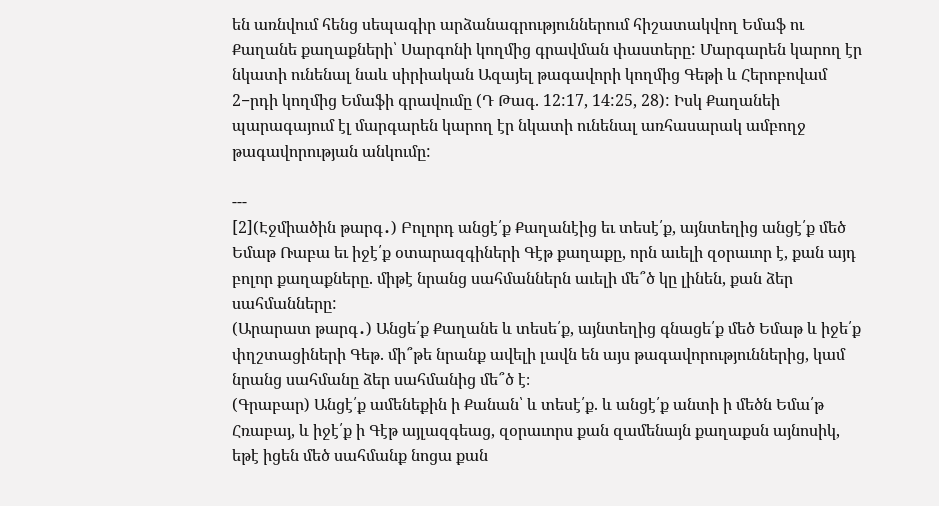են առնվում հենց սեպագիր արձանագրություններում հիշատակվող Եմաֆ ու Քաղանե քաղաքների՝ Սարգոնի կողմից գրավման փաստերը: Մարգարեն կարող էր նկատի ունենալ նաև սիրիական Ազայել թագավորի կողմից Գեթի և Հերոբովամ 2−րդի կողմից Եմաֆի գրավումը (Դ Թագ. 12:17, 14:25, 28): Իսկ Քաղանեի պարագայում էլ մարգարեն կարող էր նկատի ունենալ առհասարակ ամբողջ թագավորության անկումը:

---
[2](Էջմիածին թարգ․) Բոլորդ անցէ՛ք Քաղանէից եւ տեսէ՛ք, այնտեղից անցէ՛ք մեծ Եմաթ Ռաբա եւ իջէ՛ք օտարազգիների Գէթ քաղաքը, որն աւելի զօրաւոր է, քան այդ բոլոր քաղաքները. միթէ նրանց սահմաններն աւելի մե՞ծ կը լինեն, քան ձեր սահմանները:
(Արարատ թարգ․) Անցե՛ք Քաղանե և տեսե՛ք, այնտեղից գնացե՛ք մեծ Եմաթ և իջե՛ք փղշտացիների Գեթ. մի՞թե նրանք ավելի լավն են այս թագավորություններից, կամ նրանց սահմանը ձեր սահմանից մե՞ծ է։
(Գրաբար) Անցէ՛ք ամենեքին ի Քանան՝ և տեսէ՛ք. և անցէ՛ք անտի ի մեծն Եմա՛թ Հռաբայ, և իջէ՛ք ի Գէթ այլազգեաց, զօրաւորս քան զամենայն քաղաքսն այնոսիկ, եթէ իցեն մեծ սահմանք նոցա քան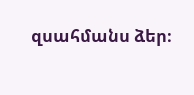զսահմանս ձեր։